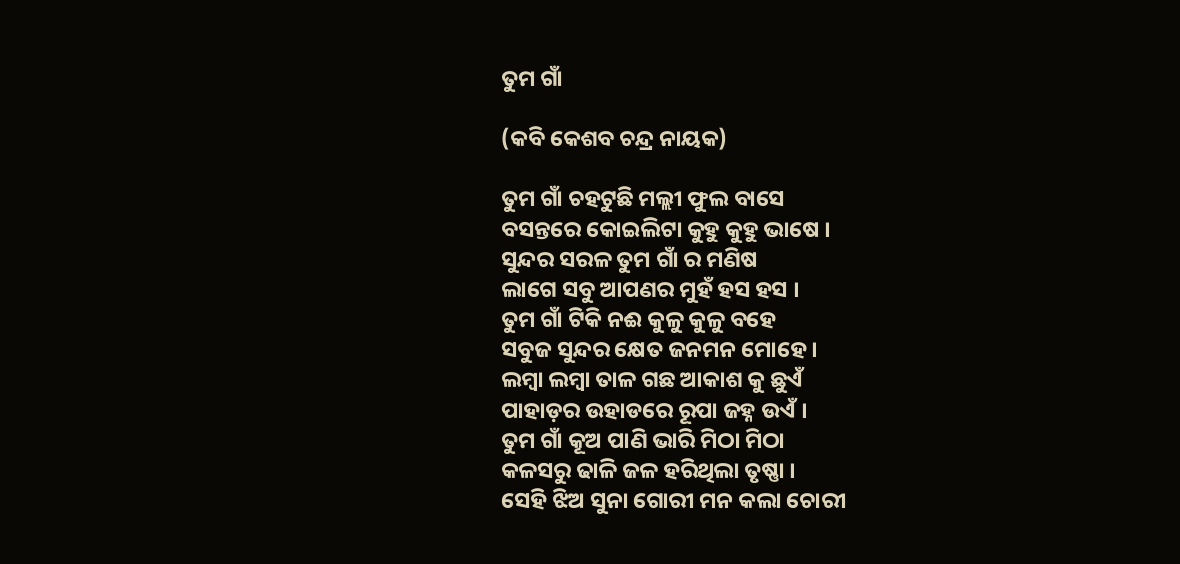ତୁମ ଗାଁ

(କବି କେଶବ ଚନ୍ଦ୍ର ନାୟକ)

ତୁମ ଗାଁ ଚହଟୁଛି ମଲ୍ଲୀ ଫୁଲ ବାସେ
ବସନ୍ତରେ କୋଇଲିଟା କୁହୁ କୁହୁ ଭାଷେ ।
ସୁନ୍ଦର ସରଳ ତୁମ ଗାଁ ର ମଣିଷ
ଲାଗେ ସବୁ ଆପଣର ମୁହଁ ହସ ହସ ।
ତୁମ ଗାଁ ଟିକି ନଈ କୁଳୁ କୁଳୁ ବହେ
ସବୁଜ ସୁନ୍ଦର କ୍ଷେତ ଜନମନ ମୋହେ ।
ଲମ୍ବା ଲମ୍ବା ତାଳ ଗଛ ଆକାଶ କୁ ଛୁଏଁ
ପାହାଡ଼ର ଉହାଡରେ ରୂପା ଜହ୍ନ ଉଏଁ ।
ତୁମ ଗାଁ କୂଅ ପାଣି ଭାରି ମିଠା ମିଠା
କଳସରୁ ଢାଳି ଜଳ ହରିଥିଲା ତୃଷ୍ଣା ।
ସେହି ଝିଅ ସୁନା ଗୋରୀ ମନ କଲା ଚୋରୀ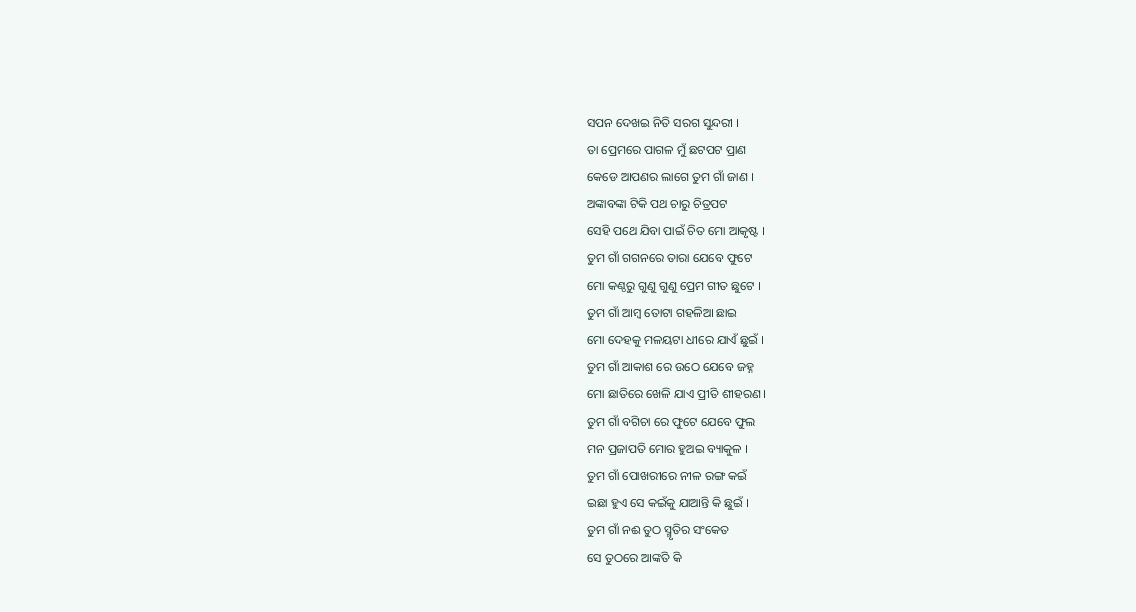ସପନ ଦେଖଇ ନିତି ସରଗ ସୁନ୍ଦରୀ ।
ତା ପ୍ରେମରେ ପାଗଳ ମୁଁ ଛଟପଟ ପ୍ରାଣ
କେଡେ ଆପଣର ଲାଗେ ତୁମ ଗାଁ ଜାଣ ।
ଅଙ୍କାବଙ୍କା ଟିକି ପଥ ଚାରୁ ଚିତ୍ରପଟ
ସେହି ପଥେ ଯିବା ପାଇଁ ଚିତ ମୋ ଆକୃଷ୍ଟ ।
ତୁମ ଗାଁ ଗଗନରେ ତାରା ଯେବେ ଫୁଟେ
ମୋ କଣ୍ଠରୁ ଗୁଣୁ ଗୁଣୁ ପ୍ରେମ ଗୀତ ଛୁଟେ ।
ତୁମ ଗାଁ ଆମ୍ବ ତୋଟା ଗହଳିଆ ଛାଇ
ମୋ ଦେହକୁ ମଳୟଟା ଧୀରେ ଯାଏଁ ଛୁଇଁ ।
ତୁମ ଗାଁ ଆକାଶ ରେ ଉଠେ ଯେବେ ଜହ୍ନ
ମୋ ଛାତିରେ ଖେଳି ଯାଏ ପ୍ରୀତି ଶୀହରଣ ।
ତୁମ ଗାଁ ବଗିଚା ରେ ଫୁଟେ ଯେବେ ଫୁଲ
ମନ ପ୍ରଜାପତି ମୋର ହୁଅଇ ବ୍ୟାକୁଳ ।
ତୁମ ଗାଁ ପୋଖରୀରେ ନୀଳ ରଙ୍ଗ କଇଁ
ଇଛା ହୁଏ ସେ କଇଁକୁ ଯାଆନ୍ତି କି ଛୁଇଁ ।
ତୁମ ଗାଁ ନଈ ତୁଠ ସ୍ମୃତିର ସଂକେତ
ସେ ତୁଠରେ ଆଙ୍କତି କି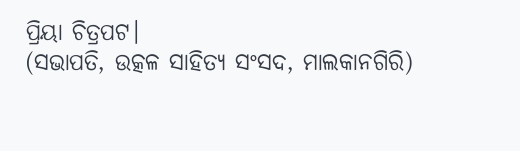ପ୍ରିୟା ଚିତ୍ରପଟ।
(ସଭାପତି, ଉତ୍କଳ ସାହିତ୍ୟ ସଂସଦ, ମାଲକାନଗିରି)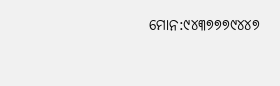ମୋନ:୯୪୩୭୭୭୯୪୪୭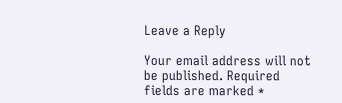Leave a Reply

Your email address will not be published. Required fields are marked *